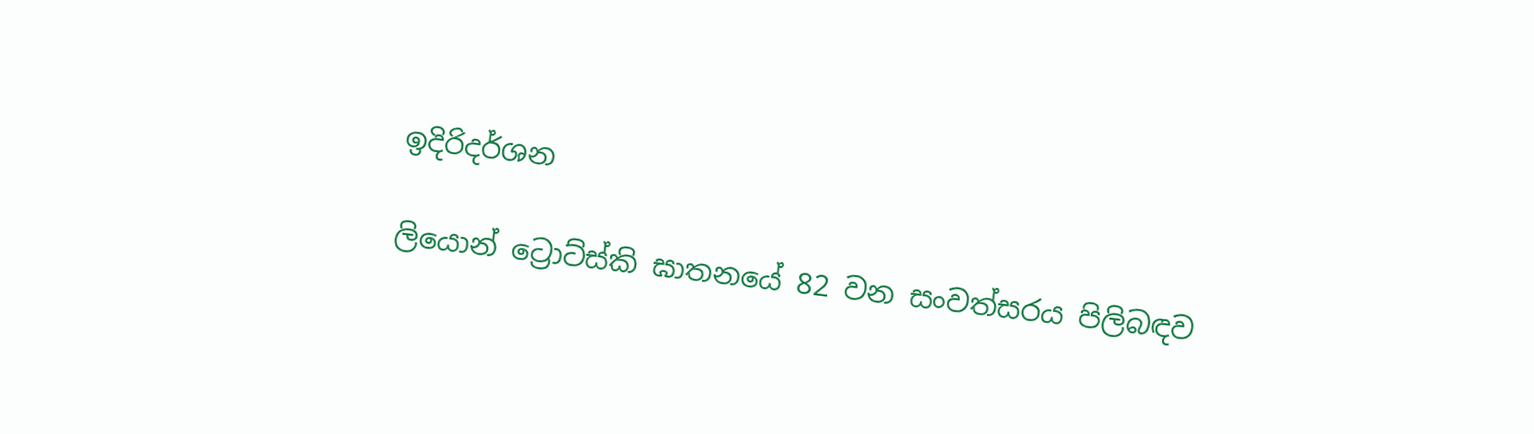ඉදිරිදර්ශන

ලියොන් ට්‍රොට්ස්කි ඝාතනයේ 82 වන සංවත්සරය පිලිබඳව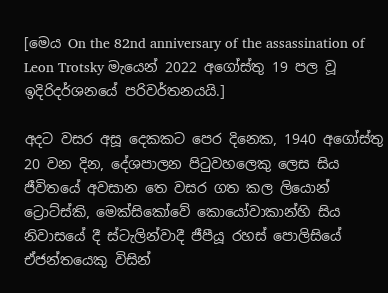[මෙය On the 82nd anniversary of the assassination of Leon Trotsky මැයෙන් 2022 අගෝස්තු 19 පල වූ ඉදිරිදර්ශනයේ පරිවර්තනයයි.]

අදට වසර අසූ දෙකකට පෙර දිනෙක, 1940 අගෝස්තු 20 වන දින, දේශපාලන පිටුවහලෙකු ලෙස සිය ජීවිතයේ අවසාන තෙ වසර ගත කල ලියොන් ට්‍රොට්ස්කි, මෙක්සිකෝවේ කොයෝවාකාන්හි සිය නිවාසයේ දී ස්ටැලින්වාදී ජීපීයූ රහස් පොලිසියේ ඒජන්තයෙකු විසින්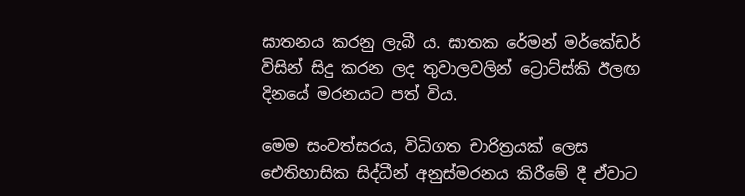ඝාතනය කරනු ලැබී ය. ඝාතක රේමන් මර්කේඩර් විසින් සිදු කරන ලද තුවාලවලින් ට්‍රොට්ස්කි ඊලඟ දිනයේ මරනයට පත් විය.

මෙම සංවත්සරය, විධිගත චාරිත්‍රයක් ලෙස ඓතිහාසික සිද්ධීන් අනුස්මරනය කිරීමේ දී ඒවාට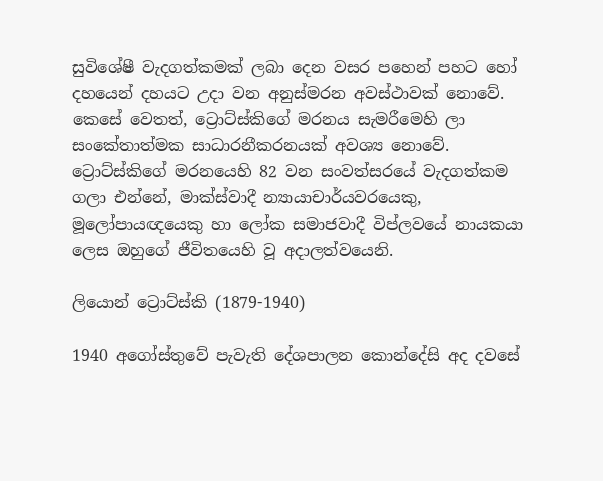සුවිශේෂී වැදගත්කමක් ලබා දෙන වසර පහෙන් පහට හෝ දහයෙන් දහයට උදා වන අනුස්මරන අවස්ථාවක් නොවේ. කෙසේ වෙතත්, ට්‍රොට්ස්කිගේ මරනය සැමරීමෙහි ලා සංකේතාත්මක සාධාරනීකරනයක් අවශ්‍ය නොවේ. ට්‍රොට්ස්කිගේ මරනයෙහි 82 වන සංවත්සරයේ වැදගත්කම ගලා එන්නේ, මාක්ස්වාදී න්‍යායාචාර්යවරයෙකු, මූලෝපායඥයෙකු හා ලෝක සමාජවාදී විප්ලවයේ නායකයා ලෙස ඔහුගේ ජීවිතයෙහි වූ අදාලත්වයෙනි.

ලියොන් ට්‍රොට්ස්කි (1879-1940)

1940 අගෝස්තුවේ පැවැති දේශපාලන කොන්දේසි අද දවසේ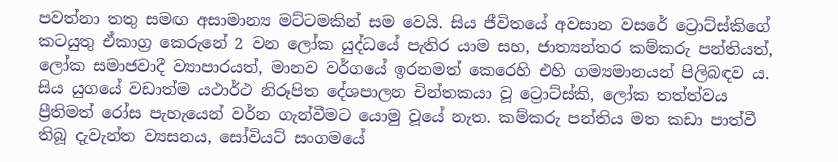පවත්නා තතු සමඟ අසාමාන්‍ය මට්ටමකින් සම වෙයි. සිය ජීවිතයේ අවසාන වසරේ ට්‍රොට්ස්කිගේ කටයුතු ඒකාග්‍ර කෙරුනේ 2 වන ලෝක යුද්ධයේ පැතිර යාම සහ, ජාත්‍යන්තර කම්කරු පන්තියත්, ලෝක සමාජවාදී ව්‍යාපාරයත්, මානව වර්ගයේ ඉරනමත් කෙරෙහි එහි ගම්‍යමානයන් පිලිබඳව ය. සිය යුගයේ වඩාත්ම යථාර්ථ නිරූපිත දේශපාලන චින්තකයා වූ ට්‍රොට්ස්කි, ලෝක තත්ත්වය ප්‍රීතිමත් රෝස පැහැයෙන් වර්න ගැන්වීමට යොමු වූයේ නැත. කම්කරු පන්තිය මත කඩා පාත්වී තිබූ දැවැන්ත ව්‍යසනය, සෝවියට් සංගමයේ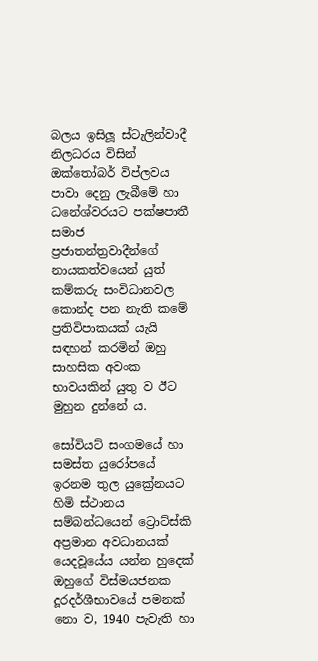බලය ඉසිලූ ස්ටැලින්වාදී නිලධරය විසින් ඔක්තෝබර් විප්ලවය පාවා දෙනු ලැබීමේ හා ධනේශ්වරයට පක්ෂපාතී සමාජ ප්‍රජාතන්ත්‍රවාදීන්ගේ නායකත්වයෙන් යුත් කම්කරු සංවිධානවල කොන්ද පන නැති කමේ ප්‍රතිවිපාකයක් ‍යැයි සඳහන් කරමින් ඔහු සාහසික අවංක භාවයකින් යුතු ව ඊට මුහුන දුන්නේ ය.

සෝවියට් සංගමයේ හා සමස්ත යුරෝපයේ ඉරනම තුල යුක්‍රේනයට හිමි ස්ථානය සම්බන්ධයෙන් ට්‍රොට්ස්කි අප්‍රමාන අවධානයක් යෙදවූයේය යන්න හුදෙක් ඔහුගේ විස්මයජනක දූරදර්ශීභාවයේ පමනක් නො ව, 1940 පැවැති හා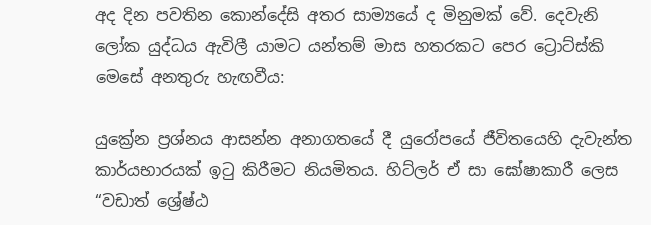අද දින පවතින කොන්දේසි අතර සාම්‍යයේ ද මිනුමක් වේ. දෙවැනි ලෝක යුද්ධය ඇවිලී යාමට යන්තම් මාස හතරකට පෙර ට්‍රොට්ස්කි මෙසේ අනතුරු හැඟවීය:

යුක්‍රේන ප්‍රශ්නය ආසන්න අනාගතයේ දී යුරෝපයේ ජීවිතයෙහි දැවැන්ත කාර්යභාරයක් ඉටු කිරීමට නියමිතය. හිට්ලර් ඒ සා ඝෝෂාකාරී ලෙස “වඩාත් ශ්‍රේෂ්ඨ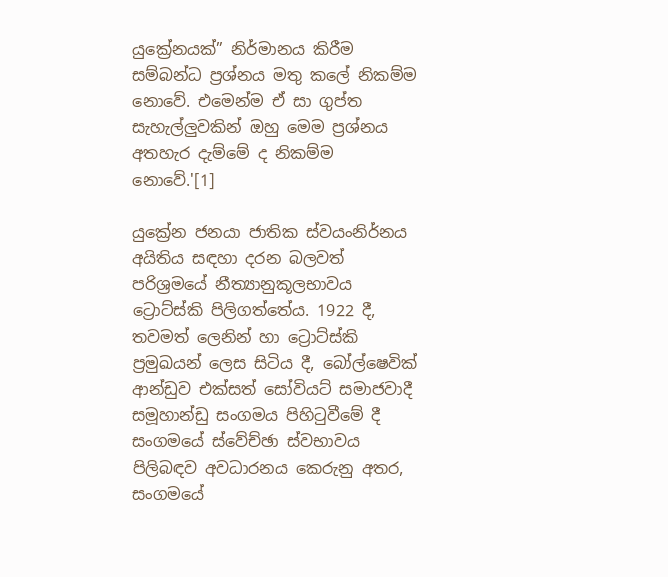යුක්‍රේනයක්” නිර්මානය කිරීම සම්බන්ධ ප්‍රශ්නය මතු කලේ නිකම්ම නොවේ. එමෙන්ම ඒ සා ගුප්ත සැහැල්ලුවකින් ඔහු මෙම ප්‍රශ්නය අතහැර දැම්මේ ද නිකම්ම නොවේ.'[1]

යුක්‍රේන ජනයා ජාතික ස්වයංනිර්නය අයිතිය සඳහා දරන බලවත් පරිශ්‍රමයේ නීත්‍යානුකූලභාවය ට්‍රොට්ස්කි පිලිගත්තේය. 1922 දී, තවමත් ලෙනින් හා ට්‍රොට්ස්කි ප්‍රමුඛයන් ලෙස සිටිය දී, බෝල්ෂෙවික් ආන්ඩුව එක්සත් සෝවියට් සමාජවාදී සමූහාන්ඩු සංගමය පිහිටුවීමේ දී සංගමයේ ස්වේච්ඡා ස්වභාවය පිලිබඳව අවධාරනය කෙරුනු අතර, සංගමයේ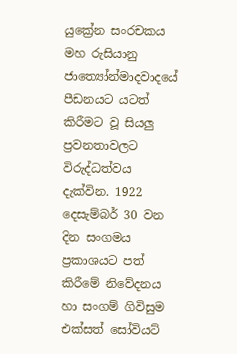යුක්‍රේන සංරචකය මහ රුසියානු ජාත්‍යෝන්මාදවාදයේ පීඩනයට යටත් කිරීමට වූ සියලු ප්‍රවනතාවලට විරුද්ධත්වය දැක්වින. 1922 දෙසැම්බර් 30 වන දින සංගමය ප්‍රකාශයට පත් කිරීමේ නිවේදනය හා සංගම් ගිවිසුම එක්සත් සෝවියට්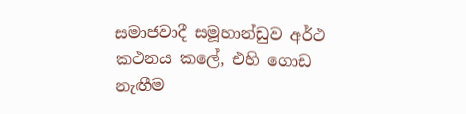සමාජවාදී සමූහාන්ඩුව අර්ථ කථනය කලේ, එහි ගොඩ නැඟීම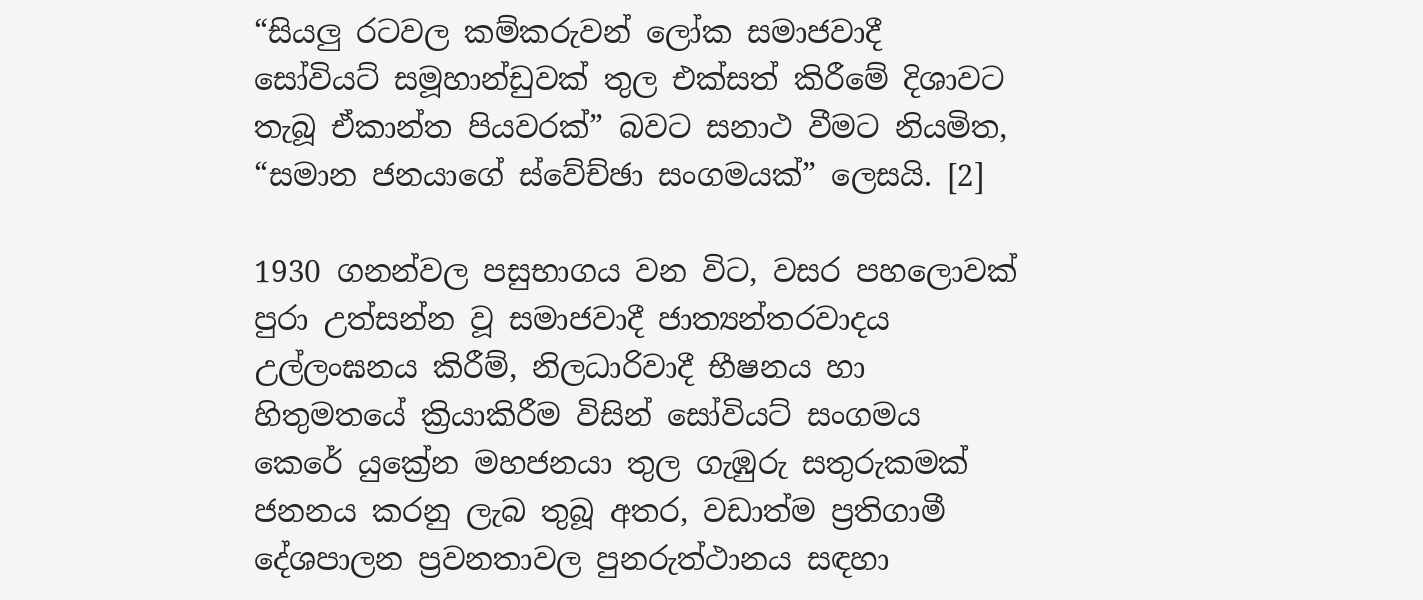“සියලු රටවල කම්කරුවන් ලෝක සමාජවාදී සෝවියට් සමූහාන්ඩුවක් තුල එක්සත් කිරීමේ දිශාවට තැබූ ඒකාන්ත පියවරක්” බවට සනාථ වීමට නියමිත, “සමාන ජනයාගේ ස්වේච්ඡා සංගමයක්” ලෙසයි. [2]

1930 ගනන්වල පසුභාගය වන විට, වසර පහලොවක් පුරා උත්සන්න වූ සමාජවාදී ජාත්‍යන්තරවාදය උල්ලංඝනය කිරීම්, නිලධාරිවාදී භීෂනය හා හිතුමතයේ ක්‍රියාකිරීම විසින් සෝවියට් සංගමය කෙරේ යුක්‍රේන මහජනයා තුල ගැඹුරු සතුරුකමක් ජනනය කරනු ලැබ තුබූ අතර, වඩාත්ම ප්‍රතිගාමී දේශපාලන ප්‍රවනතාවල පුනරුත්ථානය සඳහා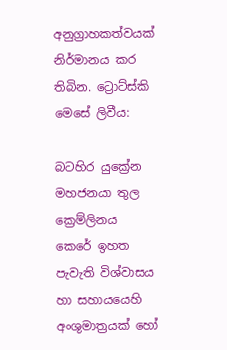අනුග්‍රාහකත්වයක් නිර්මානය කර තිබින. ට්‍රොට්ස්කි මෙසේ ලිවීය:

බටහිර යුක්‍රේන මහජනයා තුල ක්‍රෙම්ලිනය කෙරේ ඉහත පැවැති විශ්වාසය හා සහායයෙහි අංශුමාත්‍රයක් හෝ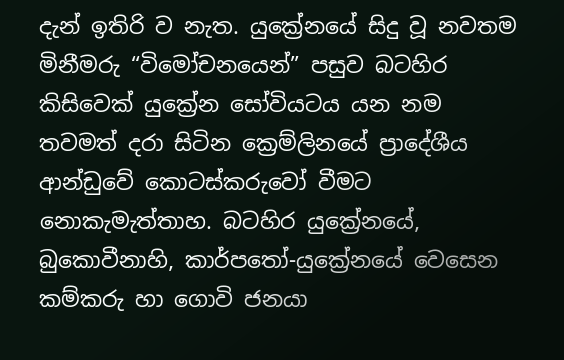දැන් ඉතිරි ව නැත. යුක්‍රේනයේ සිදු වූ නවතම මිනීමරු “විමෝචනයෙන්” පසුව බටහිර කිසිවෙක් යුක්‍රේන සෝවියටය යන නම තවමත් දරා සිටින ක්‍රෙම්ලිනයේ ප්‍රාදේශීය ආන්ඩුවේ කොටස්කරුවෝ වීමට නොකැමැත්තාහ. බටහිර යුක්‍රේනයේ, බුකොවීනාහි, කාර්පතෝ-යුක්‍රේනයේ වෙසෙන කම්කරු හා ගොවි ජනයා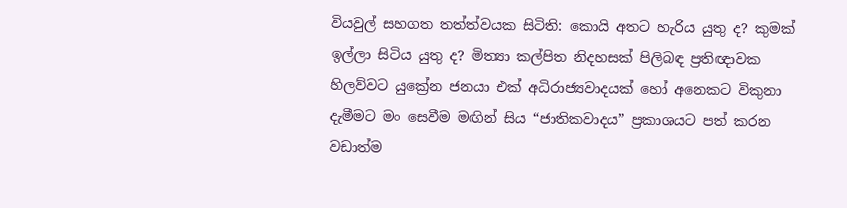වියවුල් සහගත තත්ත්වයක සිටිති: කොයි අතට හැරිය යුතු ද? කුමක් ඉල්ලා සිටිය යුතු ද? මිත්‍යා කල්පිත නිදහසක් පිලිබඳ ප්‍රතිඥාවක හිලව්වට යුක්‍රේන ජනයා එක් අධිරාජ්‍යවාදයක් හෝ අනෙකට විකුනා දැමීමට මං සෙවීම මඟින් සිය “ජාතිකවාදය” ප්‍රකාශයට පත් කරන වඩාත්ම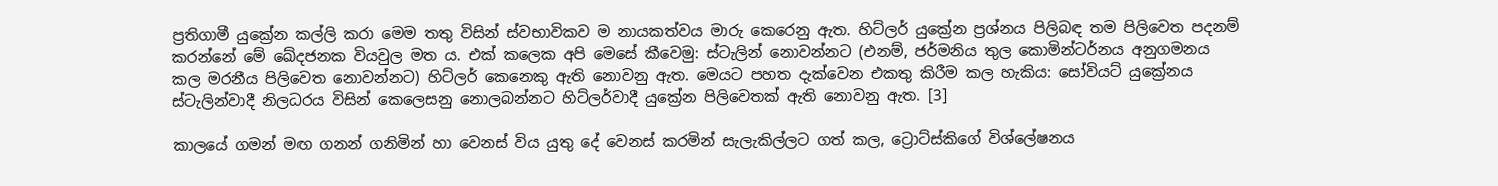ප්‍රතිගාමී යුක්‍රේන කල්ලි කරා මෙම තතු විසින් ස්වභාවිකව ම නායකත්වය මාරු කෙරෙනු ඇත. හිට්ලර් යුක්‍රේන ප්‍රශ්නය පිලිබඳ තම පිලිවෙත පදනම් කරන්නේ මේ ඛේදජනක වියවුල මත ය. එක් කලෙක අපි මෙසේ කීවෙමු: ස්ටැලින් නොවන්නට (එනම්, ජර්මනිය තුල කොමින්ටර්නය අනුගමනය කල මරනීය පිලිවෙත නොවන්නට) හිට්ලර් කෙනෙකු ඇති නොවනු ඇත. මෙයට පහත දැක්වෙන එකතු කිරීම කල හැකිය: සෝවියට් යුක්‍රේනය ස්ටැලින්වාදී නිලධරය විසින් කෙලෙසනු නොලබන්නට හිට්ලර්වාදී යුක්‍රේන පිලිවෙතක් ඇති නොවනු ඇත. [3]

කාලයේ ගමන් මඟ ගනන් ගනිමින් හා වෙනස් විය යුතු දේ වෙනස් කරමින් සැලැකිල්ලට ගත් කල, ට්‍රොට්ස්කිගේ විශ්ලේෂනය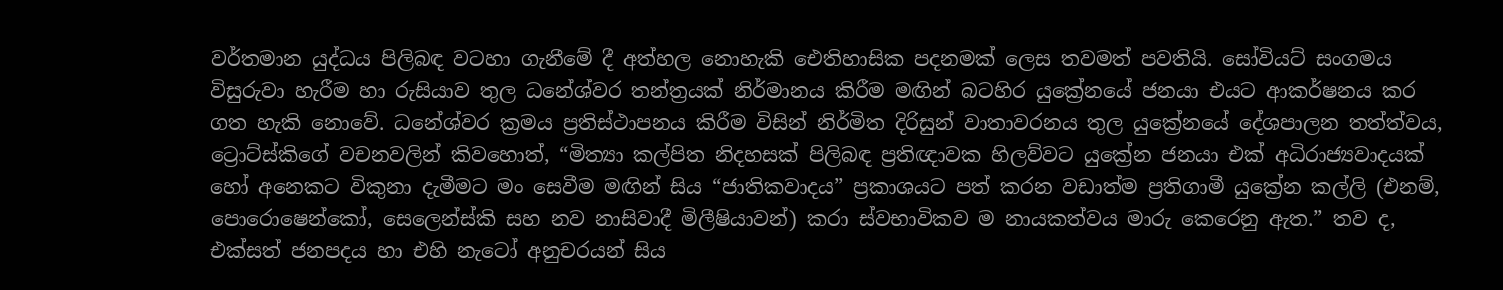වර්තමාන යුද්ධය පිලිබඳ වටහා ගැනීමේ දී අත්හල නොහැකි ඓතිහාසික පදනමක් ලෙස තවමත් පවතියි. සෝවියට් සංගමය විසුරුවා හැරීම හා රුසියාව තුල ධනේශ්වර තන්ත්‍රයක් නිර්මානය කිරීම මඟින් බටහිර යුක්‍රේනයේ ජනයා එයට ආකර්ෂනය කර ගත හැකි නොවේ. ධනේශ්වර ක්‍රමය ප්‍රතිස්ථාපනය කිරීම විසින් නිර්මිත දිරිසුන් වාතාවරනය තුල යුක්‍රේනයේ දේශපාලන තත්ත්වය, ට්‍රොට්ස්කිගේ වචනවලින් කිවහොත්, “මිත්‍යා කල්පිත නිදහසක් පිලිබඳ ප්‍රතිඥාවක හිලව්වට යුක්‍රේන ජනයා එක් අධිරාජ්‍යවාදයක් හෝ අනෙකට විකුනා දැමීමට මං සෙවීම මඟින් සිය “ජාතිකවාදය” ප්‍රකාශයට පත් කරන වඩාත්ම ප්‍රතිගාමී යුක්‍රේන කල්ලි (එනම්, පොරොෂෙන්කෝ, සෙලෙන්ස්කි සහ නව නාසිවාදී මිලීෂියාවන්) කරා ස්වභාවිකව ම නායකත්වය මාරු කෙරෙනු ඇත.” තව ද, එක්සත් ජනපදය හා එහි නැටෝ අනුචරයන් සිය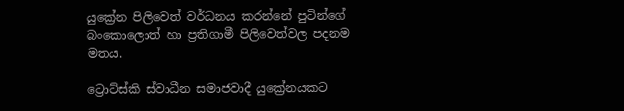යුක්‍රේන පිලිවෙත් වර්ධනය කරන්නේ පුටින්ගේ බංකොලොත් හා ප්‍රතිගාමී පිලිවෙත්වල පදනම මතය.

ට්‍රොට්ස්කි ස්වාධීන සමාජවාදී යුක්‍රේනයකට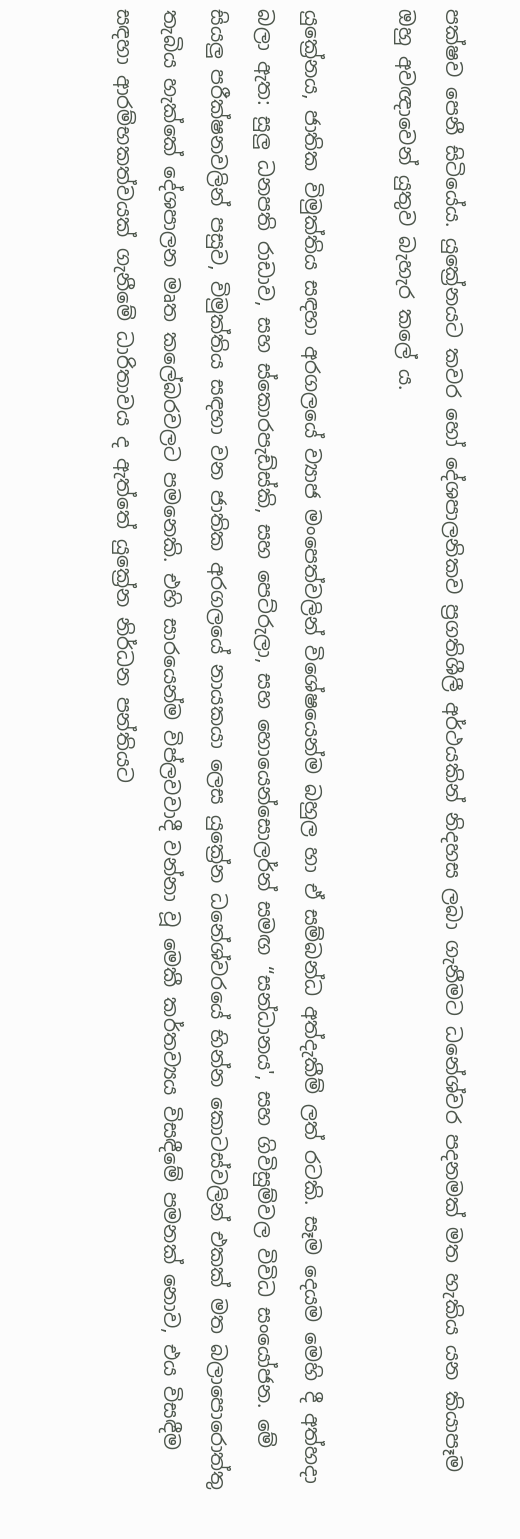පක්ෂව පෙනී සිටියේය. යුක්‍රේනයට කවර හෝ දේශපාලනිකව ප්‍රගතිශීලී අර්ථයකින් නිදහස ලබා ගැනීමට ධනේශ්වර පදනමක් මත හැකිය යන කියාපෑම ඔහු අවඥාවෙන් යුතුව බැහැර කලේ ය.

යුක්‍රේනය, ජාතික විමුක්තිය සඳහා අරගලයේ ව්‍යාජ මංපෙත්වලින් විශේෂයෙන්ම බහුල හා ඒ සම්බන්ධ අත්දැකීම් ලත් රටකි. සෑම දෙයම මෙහි දී අත්හදා බලා ඇත: සුලු ධනපති රාඩාව, සහ ස්කොරපැඩ්ස්කි, සහ පෙට්රුලා, සහ හොයෙන්සොලර්න් සමඟ “සන්ධානය', සහ ගිවිසුම්වල විවිධ සංයෝජන. මේ සියලු පරීක්ෂනවලින් පසුව, විමුක්තිය සඳහා වන ජාතික අරගලයේ නායකයා ලෙස යුක්‍රේන ධනේශ්වරයේ භින්න කොටස්වලින් එකක් මත බලාපොරොත්තු තැබිය හැක්කේ දේශපාලන මෘත කලේබරවලට පමනෙකි. එහි සාරයෙන්ම විප්ලවවාදී වන්නා වූ මෙකී කර්තව්‍යය විසඳීමේ පමනක් නොව, එය විසඳීම සඳහා ආරම්භකත්වයක් ගැනීමේ ධාරිතාවය ද ඇත්තේ යුක්‍රේන නිර්ධන පන්තියට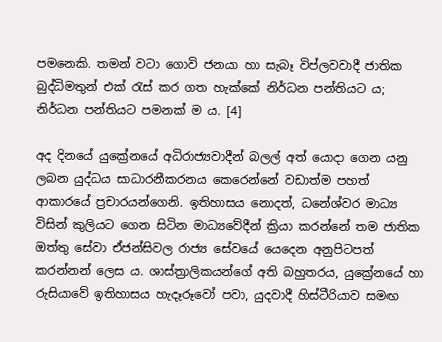පමනෙකි. තමන් වටා ගොවි ජනයා හා සැබෑ විප්ලවවාදී ජාතික බුද්ධිමතුන් එක්‍ රැස් කර ගත හැක්කේ නිර්ධන පන්තියට ය; නිර්ධන පන්තියට පමනක් ම ය. [4]

අද දිනයේ යුක්‍රේනයේ අධිරාජ්‍යවාදීන් බලල් අත් යොදා ගෙන යනු ලබන යුද්ධය සාධාරනීකරනය කෙරෙන්නේ වඩාත්ම පහත් ආකාරයේ ප්‍රචාරයන්ගෙනි. ඉතිහාසය නොදත්, ධනේශ්වර මාධ්‍ය විසින් කුලියට ගෙන සිටින මාධ්‍යවේදීන් ක්‍රියා කරන්නේ තම ජාතික ඔත්තු සේවා ඒජන්සිවල රාජ්‍ය සේවයේ යෙදෙන අනුපිටපත් කරන්නන් ලෙස ය. ශාස්ත්‍රාලිකයන්ගේ අති බහුතරය, යුක්‍රේනයේ හා රුසියාවේ ඉතිහාසය හැදෑරූවෝ පවා, යුදවාදී හිස්ටීරියාව සමඟ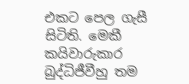එකට පෙල ගැසී සිටිති. මෙකී කයිවාරුකාර බුද්ධිජීවීහු තම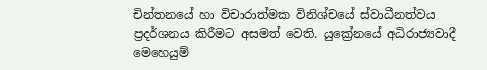චින්තනයේ හා විචාරාත්මක විනිශ්චයේ ස්වාධීනත්වය ප්‍රදර්ශනය කිරීමට අසමත් වෙති. යුක්‍රේනයේ අධිරාජ්‍යවාදී මෙහෙයුම්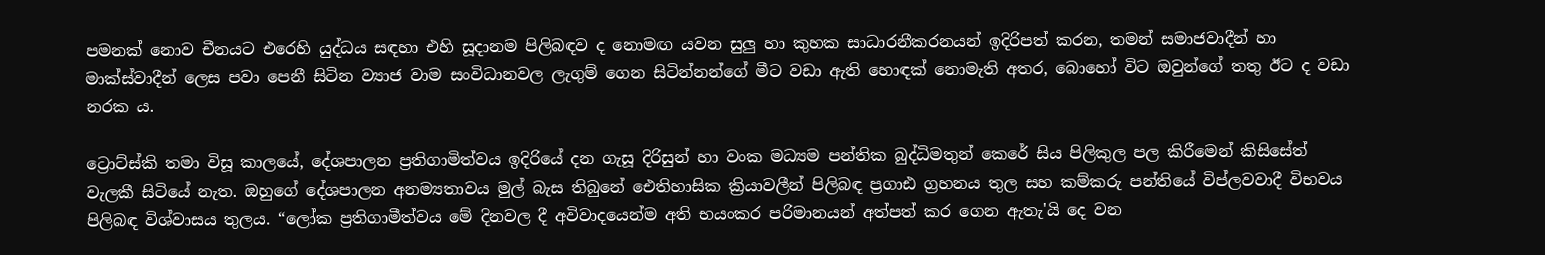පමනක් නොව චීනයට එරෙහි යුද්ධය සඳහා එහි සූදානම පිලිබඳව ද නොමඟ යවන සුලු හා කුහක සාධාරනීකරනයන් ඉදිරිපත් කරන, තමන් සමාජවාදීන් හා මාක්ස්වාදීන් ලෙස පවා පෙනී සිටින ව්‍යාජ වාම සංවිධානවල ලැගුම් ගෙන සිටින්නන්ගේ මීට වඩා ඇති හොඳක් නොමැති අතර, බොහෝ විට ඔවුන්ගේ තතු ඊට ද වඩා නරක ය.

ට්‍රොට්ස්කි තමා විසූ කාලයේ, දේශපාලන ප්‍රතිගාමිත්වය ඉදිරියේ දන ගැසූ දිරිසුන් හා වංක මධ්‍යම පන්තික බුද්ධිමතුන් කෙරේ සිය පිලිකුල පල කිරීමෙන් කිසිසේත් වැලකී සිටියේ නැත. ඔහුගේ දේශපාලන අනම්‍යතාවය මුල් බැස තිබුනේ ඓතිහාසික ක්‍රියාවලීන් පිලිබඳ ප්‍රගාඪ ග්‍රහනය තුල සහ කම්කරු පන්තියේ විප්ලවවාදී විභවය පිලිබඳ විශ්වාසය තුලය. “ලෝක ප්‍රතිගාමීත්වය මේ දිනවල දී අවිවාදයෙන්ම අති භයංකර පරිමානයන් අත්පත් කර ගෙන ඇතැ'යි දෙ වන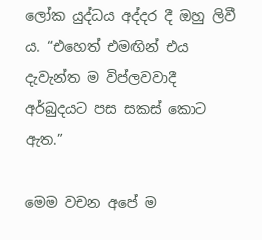ලෝක යුද්ධය අද්දර දී ඔහු ලිවී ය. “එහෙත් එමඟින් එය දැවැන්ත ම විප්ලවවාදී අර්බුදයට පස සකස් කොට ඇත.”

මෙම වචන අපේ ම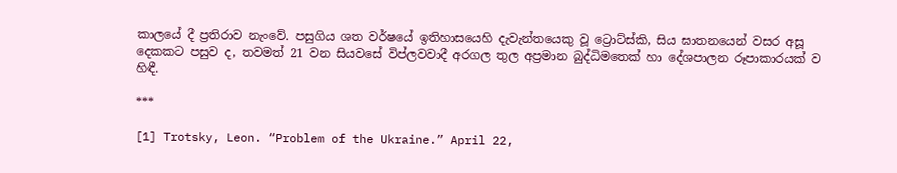කාලයේ දී ප්‍රතිරාව නැංවේ. පසුගිය ශත වර්ෂයේ ඉතිහාසයෙහි දැවැන්තයෙකු වූ ට්‍රොට්ස්කි, සිය ඝාතනයෙන් වසර අසූ දෙකකට පසුව ද, තවමත් 21 වන සියවසේ විප්ලවවාදී අරගල තුල අප්‍රමාන බුද්ධිමතෙක් හා දේශපාලන රූපාකාරයක් ව හිඳී.

***

[1] Trotsky, Leon. “Problem of the Ukraine.” April 22,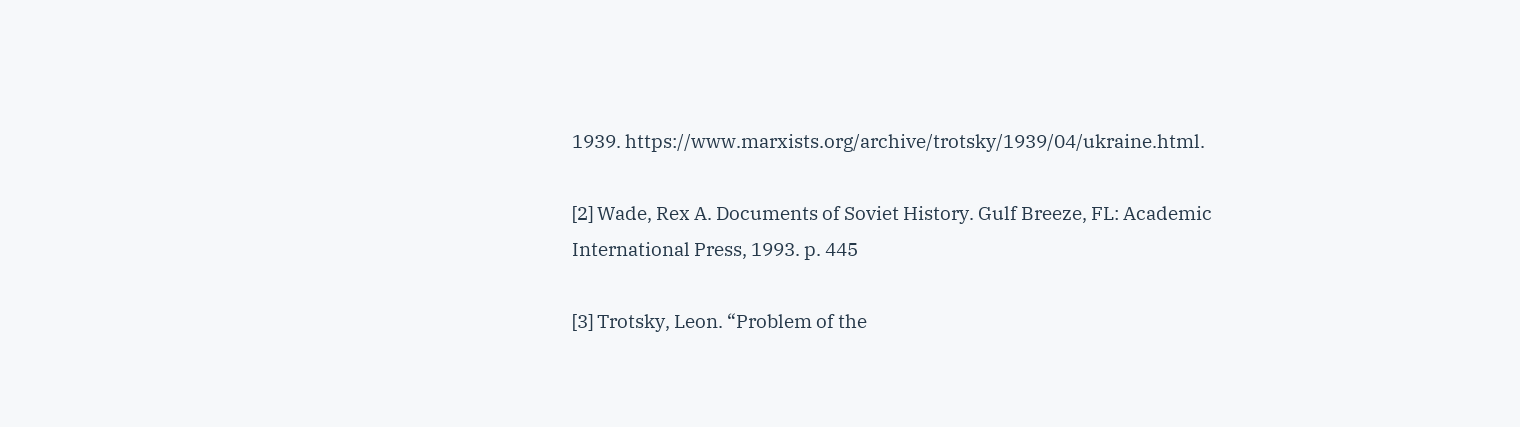1939. https://www.marxists.org/archive/trotsky/1939/04/ukraine.html.

[2] Wade, Rex A. Documents of Soviet History. Gulf Breeze, FL: Academic International Press, 1993. p. 445

[3] Trotsky, Leon. “Problem of the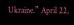Ukraine.” April 22,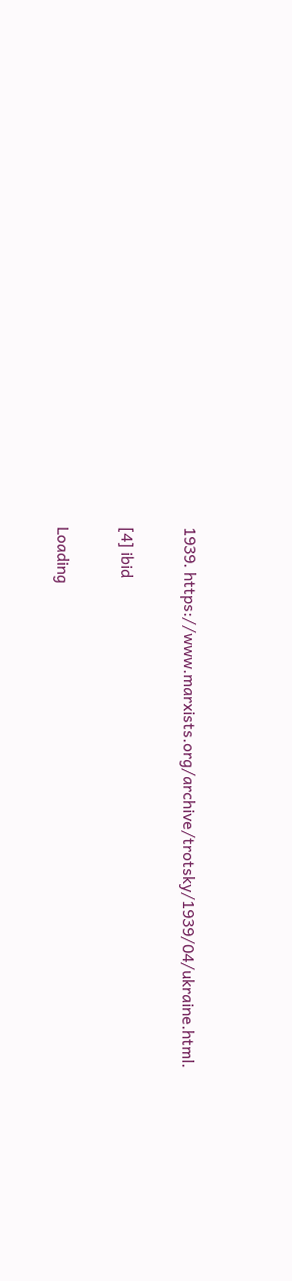1939. https://www.marxists.org/archive/trotsky/1939/04/ukraine.html.

[4] ibid

Loading